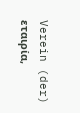Verein (der)
εταιρία,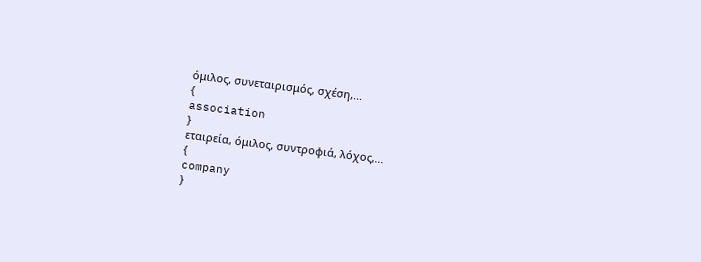όμιλος, συνεταιρισμός, σχέση,...
{
association
}
εταιρεία, όμιλος, συντροφιά, λόχος,...
{
company
}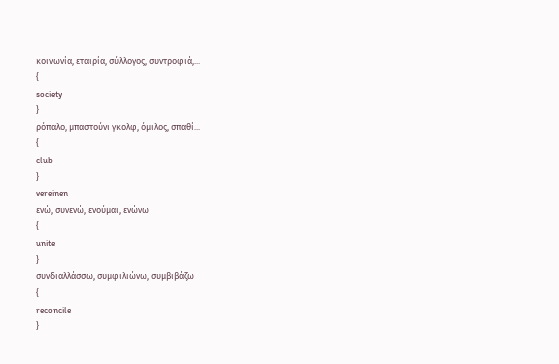κοινωνία, εταιρία, σύλλογος, συντροφιά,...
{
society
}
ρόπαλο, μπαστούνι γκολφ, όμιλος, σπαθί...
{
club
}
vereinen
ενώ, συνενώ, ενούμαι, ενώνω
{
unite
}
συνδιαλλάσσω, συμφιλιώνω, συμβιβάζω
{
reconcile
}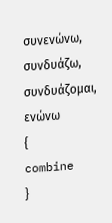συνενώνω, συνδυάζω, συνδυάζομαι, ενώνω
{
combine
}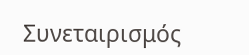Συνεταιρισμός